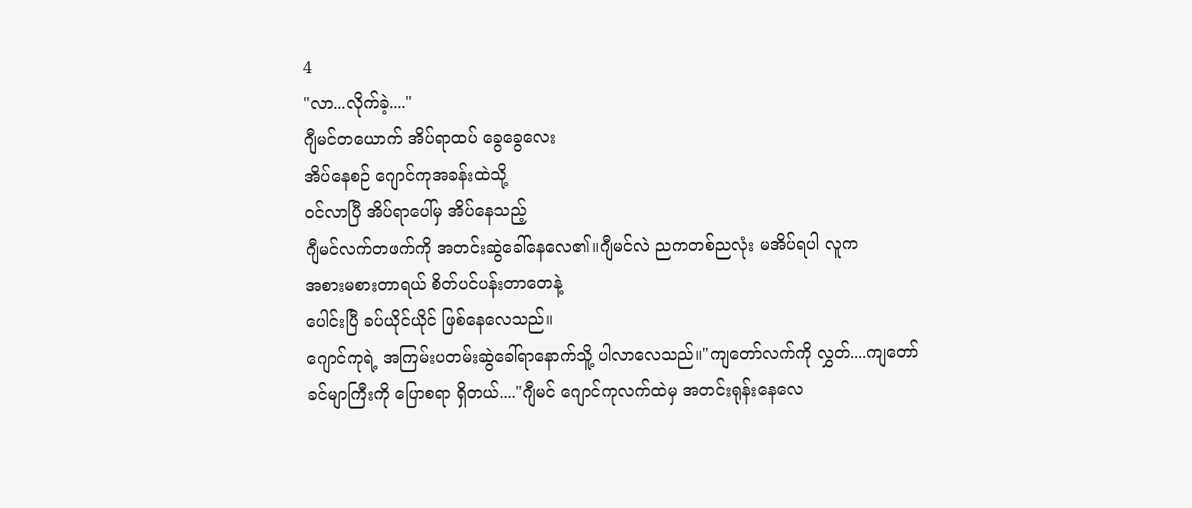4
"လာ...လိုက်ခဲ့...."
ဂျီမင်တယောက် အိပ်ရာထပ် ခွေခွေလေး
အိပ်နေစဉ် ဂျောင်ကုအခန်းထဲသို့
ဝင်လာပြီ အိပ်ရာပေါ်မှ အိပ်နေသည့်
ဂျီမင်လက်တဖက်ကို အတင်းဆွဲခေါ်နေလေ၏။ဂျီမင်လဲ ညကတစ်ညလုံး မအိပ်ရပါ လူက
အစားမစားတာရယ် စိတ်ပင်ပန်းတာတေနဲ့
ပေါင်းပြီ ခပ်ယိုင်ယိုင် ဖြစ်နေလေသည်။
ဂျောင်ကုရဲ့ အကြမ်းပတမ်းဆွဲခေါ်ရာနောက်သိူ့ ပါလာလေသည်။"ကျတော်လက်ကို လွှတ်....ကျတော်
ခင်မျာကြီးကို ပြောစရာ ရှိတယ်...."ဂျီမင် ဂျောင်ကုလက်ထဲမှ အတင်းရုန်းနေလေ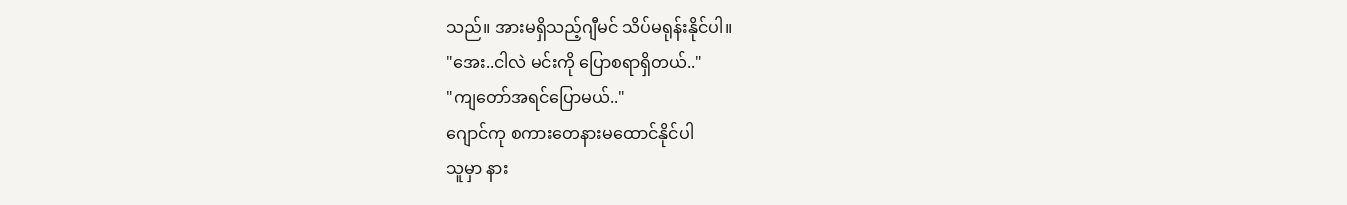သည်။ အားမရှိသည့်ဂျီမင် သိပ်မရုန်းနိုင်ပါ။
"အေး..ငါလဲ မင်းကို ပြောစရာရှိတယ်.."
"ကျတော်အရင်ပြောမယ်.."
ဂျောင်ကု စကားတေနားမထောင်နိုင်ပါ
သူမှာ နား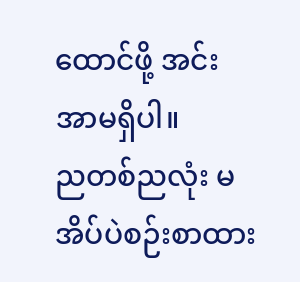ထောင်ဖို့ အင်းအာမရှိပါ။
ညတစ်ညလုံး မအိပ်ပဲစဉ်းစာထား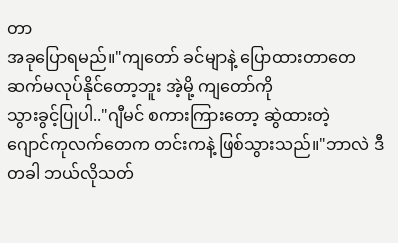တာ
အခုပြောရမည်။"ကျတော် ခင်မျာနဲ့ ပြောထားတာတေ
ဆက်မလုပ်နိုင်တော့ဘူး အဲ့မို့ ကျတော်ကို
သွားခွင့်ပြုပါ.."ဂျီမင် စကားကြားတော့ ဆွဲထားတဲ့
ဂျောင်ကုလက်တေက တင်းကနဲ့ ဖြစ်သွားသည်။"ဘာလဲ ဒီတခါ ဘယ်လိုသတ်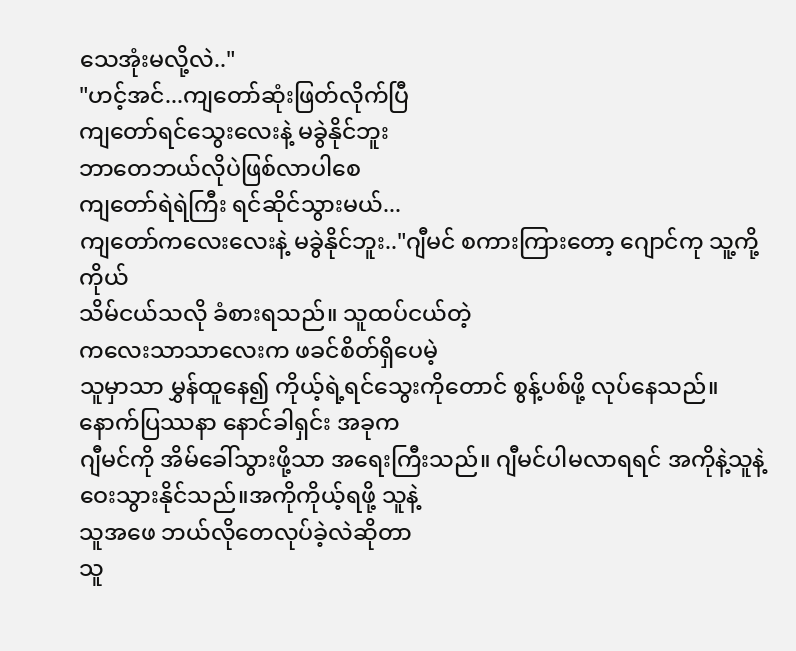သေအုံးမလို့လဲ.."
"ဟင့်အင်...ကျတော်ဆုံးဖြတ်လိုက်ပြီ
ကျတော်ရင်သွေးလေးနဲ့ မခွဲနိုင်ဘူး
ဘာတေဘယ်လိုပဲဖြစ်လာပါစေ
ကျတော်ရဲရဲကြီး ရင်ဆိုင်သွားမယ်...
ကျတော်ကလေးလေးနဲ့ မခွဲနိုင်ဘူး.."ဂျီမင် စကားကြားတော့ ဂျောင်ကု သူ့ကို့ကိုယ်
သိမ်ငယ်သလို ခံစားရသည်။ သူထပ်ငယ်တဲ့
ကလေးသာသာလေးက ဖခင်စိတ်ရှိပေမဲ့
သူမှာသာ မွှန်ထူနေ၍ ကိုယ့်ရဲ့ရင်သွေးကိုတောင် စွန့်ပစ်ဖို့ လုပ်နေသည်။
နောက်ပြဿနာ နောင်ခါရှင်း အခုက
ဂျီမင်ကို အိမ်ခေါ်သွားဖို့သာ အရေးကြီးသည်။ ဂျီမင်ပါမလာရရင် အကိုနဲ့သူနဲ့
ဝေးသွားနိုင်သည်။အကိုကိုယ့်ရဖို့ သူနဲ့
သူအဖေ ဘယ်လိုတေလုပ်ခဲ့လဲဆိုတာ
သူ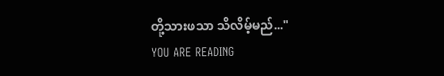တို့သားဖသာ သိလိမ့်မည်..."
YOU ARE READING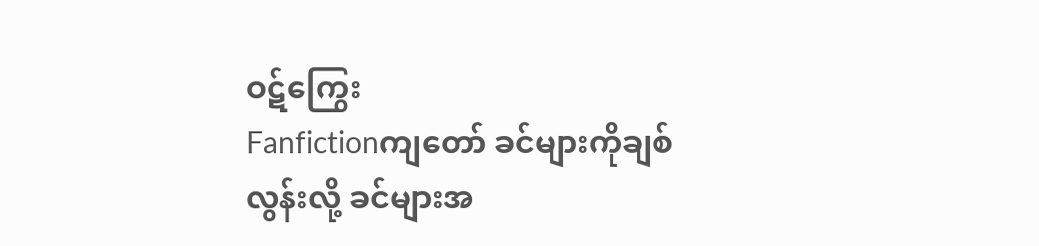ဝဋ်ကြွေး
Fanfictionကျတော် ခင်များကိုချစ်လွန်းလို့ ခင်များအ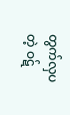တွက်လှပတဲ့ ဝဋ်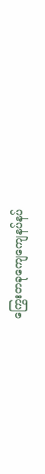ကြွေးတခုကျေကျေနပ်နပ်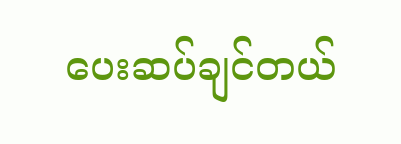ပေးဆပ်ချင်တယ်